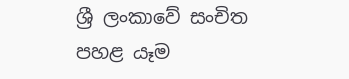ශ්‍රී ලංකාවේ සංචිත පහළ යෑම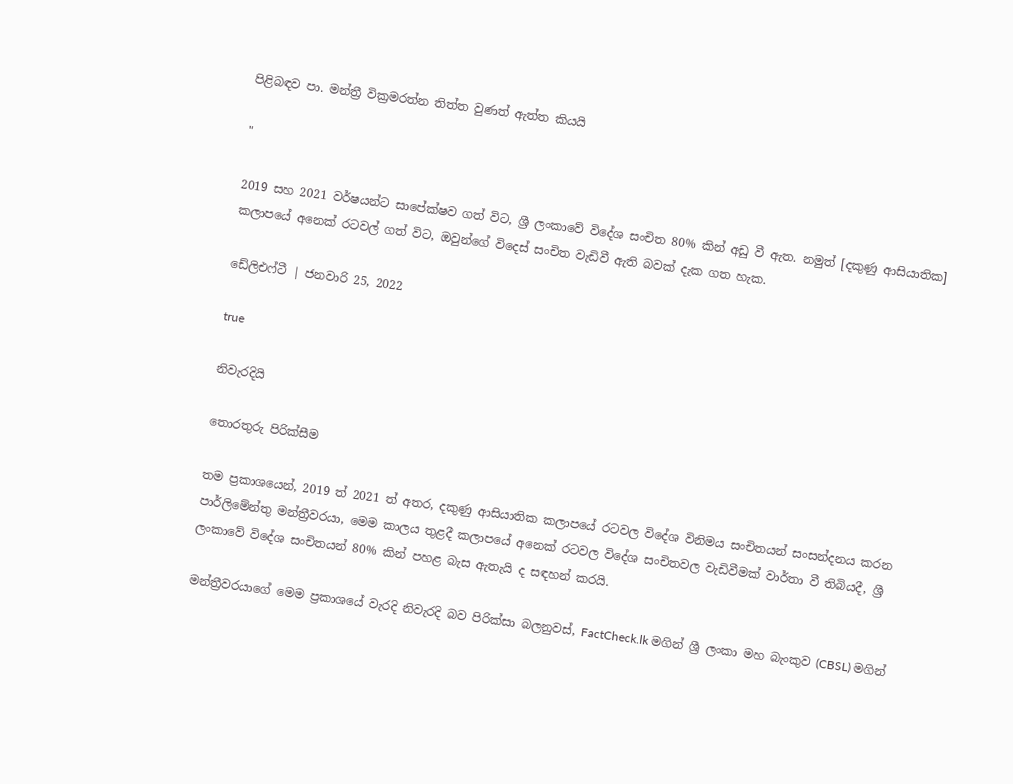පිළිබඳව පා. මන්ත්‍රී වික්‍රමරත්න තිත්ත වුණත් ඇත්ත කියයි

"

2019 සහ 2021 වර්ෂයන්ට සාපේක්ෂව ගත් විට, ශ්‍රී ලංකාවේ විදේශ සංචිත 80% කින් අඩු වී ඇත. නමුත් [දකුණු ආසියාතික] කලාපයේ අනෙක් රටවල් ගත් විට, ඔවුන්ගේ විදෙස් සංචිත වැඩිවී ඇති බවක් දැක ගත හැක.

ඩේලිඑෆ්ටී | ජනවාරි 25, 2022

true

නිවැරදියි

තොරතුරු පිරික්සීම

තම ප්‍රකාශයෙන්, 2019 ත් 2021 ත් අතර, දකුණු ආසියාතික කලාපයේ රටවල විදේශ විනිමය සංචිතයන් සංසන්දනය කරන පාර්ලිමේන්තු මන්ත්‍රීවරයා, මෙම කාලය තුළදී කලාපයේ අනෙක් රටවල විදේශ සංචිතවල වැඩිවීමක් වාර්තා වී තිබියදී, ශ්‍රී ලංකාවේ විදේශ සංචිතයන් 80% කින් පහළ බැස ඇතැයි ද සඳහන් කරයි.

මන්ත්‍රීවරයාගේ මෙම ප්‍රකාශයේ වැරදි නිවැරදි බව පිරික්සා බලනුවස්, FactCheck.lk මගින් ශ්‍රී ලංකා මහ බැංකුව (CBSL) මගින්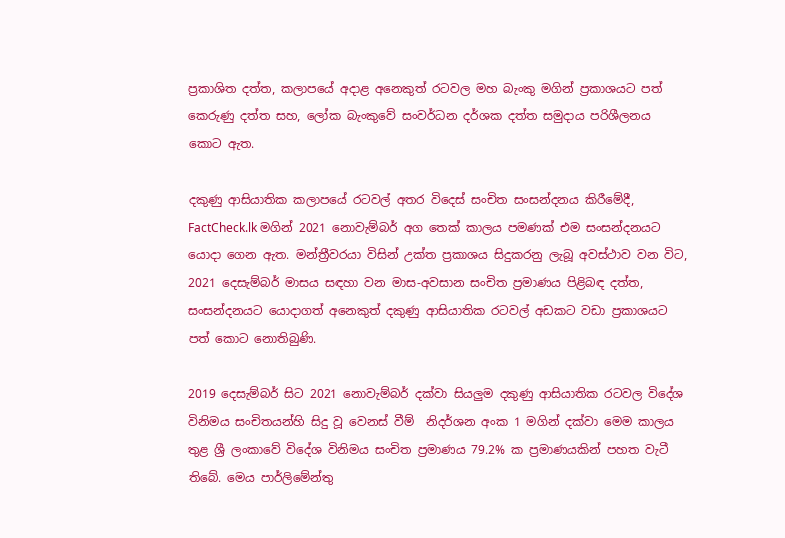ප්‍රකාශිත දත්ත, කලාපයේ අදාළ අනෙකුත් රටවල මහ බැංකු මගින් ප්‍රකාශයට පත් කෙරුණු දත්ත සහ, ලෝක බැංකුවේ සංවර්ධන දර්ශක දත්ත සමුදාය පරිශීලනය කොට ඇත.

දකුණු ආසියාතික කලාපයේ රටවල් අතර විදෙස් සංචිත සංසන්දනය කිරීමේදී, FactCheck.lk මගින් 2021 නොවැම්බර් අග තෙක් කාලය පමණක් එම සංසන්දනයට යොදා ගෙන ඇත. මන්ත්‍රීවරයා විසින් උක්ත ප්‍රකාශය සිදුකරනු ලැබූ අවස්ථාව වන විට, 2021 දෙසැම්බර් මාසය සඳහා වන මාස-අවසාන සංචිත ප්‍රමාණය පිළිබඳ දත්ත, සංසන්දනයට යොදාගත් අනෙකුත් දකුණු ආසියාතික රටවල් අඩකට වඩා ප්‍රකාශයට පත් කොට නොතිබුණි.

2019 දෙසැම්බර් සිට 2021 නොවැම්බර් දක්වා සියලුම දකුණු ආසියාතික රටවල විදේශ විනිමය සංචිතයන්හි සිදු වූ වෙනස් වීම්  නිදර්ශන අංක 1 මගින් දක්වා මෙම කාලය තුළ ශ්‍රී ලංකාවේ විදේශ විනිමය සංචිත ප්‍රමාණය 79.2% ක ප්‍රමාණයකින් පහත වැටී තිබේ. මෙය පාර්ලිමේන්තු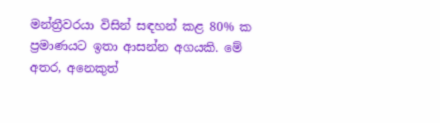මන්ත්‍රීවරයා විසින් සඳහන් කළ 80% ක ප්‍රමාණයට ඉතා ආසන්න අගයකි. මේ අතර, අනෙකුත්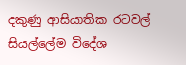දකුණු ආසියාතික රටවල් සියල්ලේම විදේශ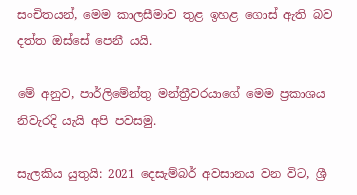සංචිතයන්, මෙම කාලසීමාව තුළ ඉහළ ගොස් ඇති බව දත්ත ඔස්සේ පෙනී යයි.

මේ අනුව, පාර්ලිමේන්තු මන්ත්‍රීවරයාගේ මෙම ප්‍රකාශය නිවැරදි යැයි අපි පවසමු.

සැලකිය යුතුයි: 2021 දෙසැම්බර් අවසානය වන විට, ශ්‍රී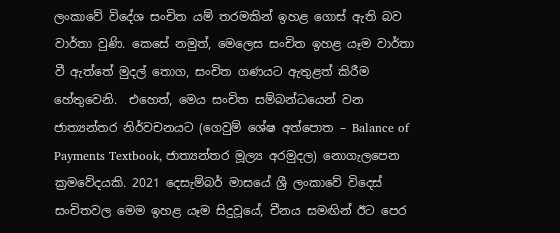ලංකාවේ විදේශ සංචිත යම් තරමකින් ඉහළ ගොස් ඇති බව වාර්තා වුණි. කෙසේ නමුත්, මෙලෙස සංචිත ඉහළ යෑම වාර්තා වී ඇත්තේ මුදල් තොග, සංචිත ගණයට ඇතුළත් කිරීම හේතුවෙනි.  එහෙත්, මෙය සංචිත සම්බන්ධයෙන් වන ජාත්‍යන්තර නිර්වචනයට (ගෙවුම් ශේෂ අත්පොත – Balance of Payments Textbook, ජාත්‍යන්තර මූල්‍ය අරමුදල) නොගැලපෙන ක්‍රමවේදයකි. 2021 දෙසැම්බර් මාසයේ ශ්‍රී ලංකාවේ විදෙස් සංචිතවල මෙම ඉහළ යෑම සිදුවූයේ, චීනය සමඟින් ඊට පෙර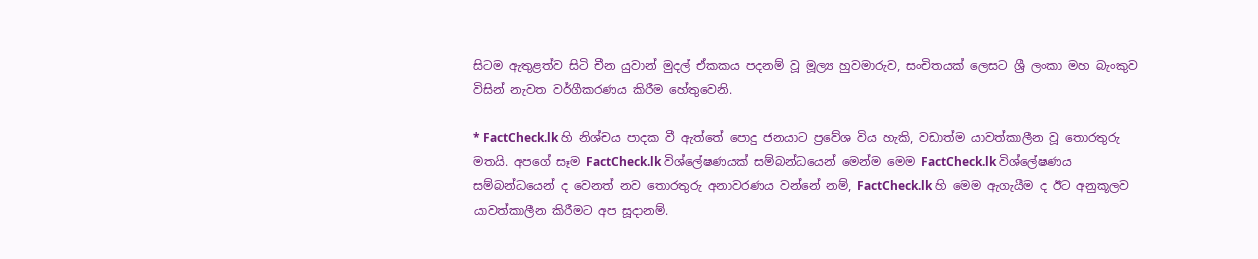සිටම ඇතුළත්ව සිටි චීන යුවාන් මුදල් ඒකකය පදනම් වූ මූල්‍ය හුවමාරුව, සංචිතයක් ලෙසට ශ්‍රී ලංකා මහ බැංකුව විසින් නැවත වර්ගීකරණය කිරීම හේතුවෙනි.

* FactCheck.lk හි නිශ්චය පාදක වී ඇත්තේ පොදු ජනයාට ප්‍රවේශ විය හැකි, වඩාත්ම යාවත්කාලීන වූ තොරතුරු මතයි. අපගේ සෑම FactCheck.lk විශ්ලේෂණයක් සම්බන්ධයෙන් මෙන්ම මෙම FactCheck.lk විශ්ලේෂණය සම්බන්ධයෙන් ද වෙනත් නව තොරතුරු අනාවරණය වන්නේ නම්, FactCheck.lk හි මෙම ඇගැයීම ද ඊට අනුකූලව යාවත්කාලීන කිරීමට අප සූදානම්.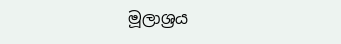මූලාශ්‍රය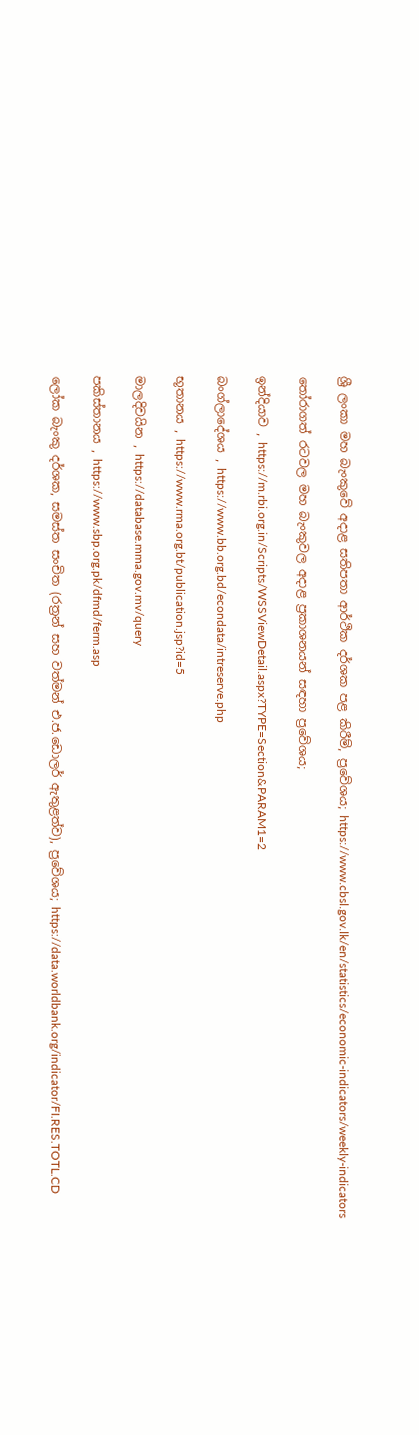ශ්‍රී ලංකා මහ බැංකුවේ අදාළ සතිපතා ආර්ථික දර්ශක පළ කිරීම්, ප්‍රවේශය; https://www.cbsl.gov.lk/en/statistics/economic-indicators/weekly-indicators

තෝරාගත් රටවල මහ බැංකුවල අදාළ ප්‍රකාශනයන් සඳහා ප්‍රවේශය;

ඉන්දියාව , https://m.rbi.org.in/Scripts/WSSViewDetail.aspx?TYPE=Section&PARAM1=2

බංග්ලාදේශය , https://www.bb.org.bd/econdata/intreserve.php

භූතානය , https://www.rma.org.bt/publication.jsp?id=5

මාලදිවයින , https://database.mma.gov.mv/query

පකිස්තානය , https://www.sbp.org.pk/dfmd/ferm.asp

ලෝක බැංකු දර්ශක, සමස්ත සංචිත (රත්‍රන් සහ වත්මන් එ.ජ.ඩොලර් ඇතුළත්ව), ප්‍රවේශය; https://data.worldbank.org/indicator/FI.RES.TOTL.CD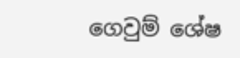ගෙවුම් ශේෂ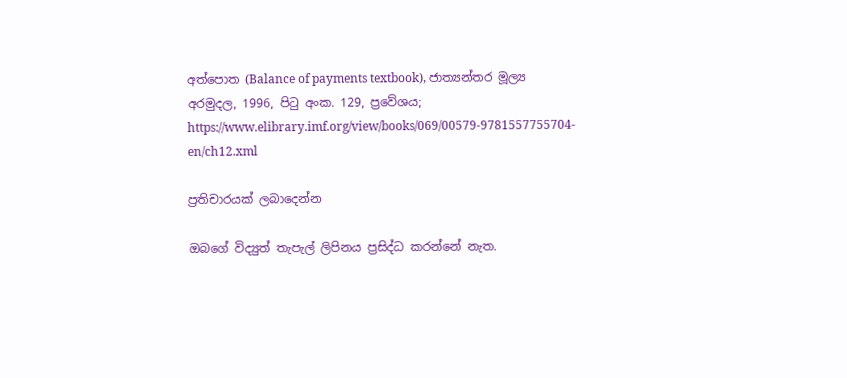අත්පොත (Balance of payments textbook), ජාත්‍යන්තර මූල්‍ය අරමුදල, 1996, පිටු අංක. 129, ප්‍රවේශය; https://www.elibrary.imf.org/view/books/069/00579-9781557755704-en/ch12.xml

ප්‍රතිචාරයක් ලබාදෙන්න

ඔබගේ විද්‍යුත් තැපැල් ලිපිනය ප්‍රසිද්ධ කරන්නේ නැත.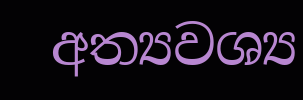අත්‍යවශ්‍ය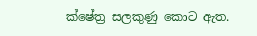ක්ෂේත්‍ර සලකුණු කොට ඇත.